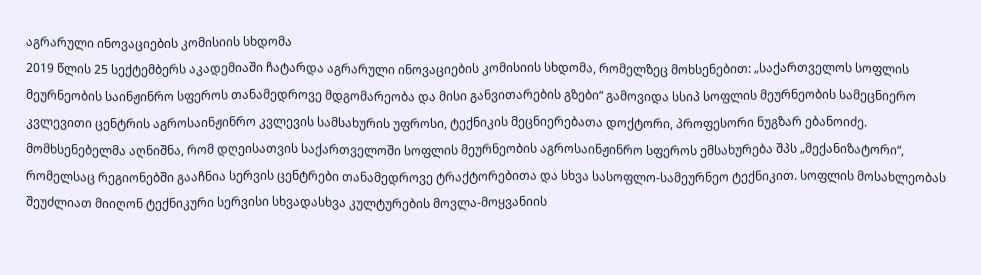აგრარული ინოვაციების კომისიის სხდომა
2019 წლის 25 სექტემბერს აკადემიაში ჩატარდა აგრარული ინოვაციების კომისიის სხდომა, რომელზეც მოხსენებით: „საქართველოს სოფლის მეურნეობის საინჟინრო სფეროს თანამედროვე მდგომარეობა და მისი განვითარების გზები“ გამოვიდა სსიპ სოფლის მეურნეობის სამეცნიერო კვლევითი ცენტრის აგროსაინჟინრო კვლევის სამსახურის უფროსი, ტექნიკის მეცნიერებათა დოქტორი, პროფესორი ნუგზარ ებანოიძე.
მომხსენებელმა აღნიშნა, რომ დღეისათვის საქართველოში სოფლის მეურნეობის აგროსაინჟინრო სფეროს ემსახურება შპს „მექანიზატორი“, რომელსაც რეგიონებში გააჩნია სერვის ცენტრები თანამედროვე ტრაქტორებითა და სხვა სასოფლო-სამეურნეო ტექნიკით. სოფლის მოსახლეობას შეუძლიათ მიიღონ ტექნიკური სერვისი სხვადასხვა კულტურების მოვლა-მოყვანიის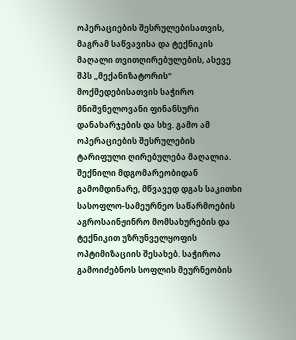ოპერაციების შესრულებისათვის, მაგრამ საწვავისა და ტექნიკის მაღალი თვითღირებულების, ასევე შპს „მექანიზატორის“ მოქმედებისათვის საჭირო მნიშვნელოვანი ფინანსური დანახარჯების და სხვ. გამო ამ ოპერაციების შესრულების ტარიფული ღირებულება მაღალია.
შექნილი მდგომარეობიდან გამომდინარე, მწვავედ დგას საკითხი სასოფლო-სამეურნეო საწარმოების აგროსაინჟინრო მომსახურების და ტექნიკით უზრუნველყოფის ოპტიმიზაციის შესახებ. საჭიროა გამოიძებნოს სოფლის მეურნეობის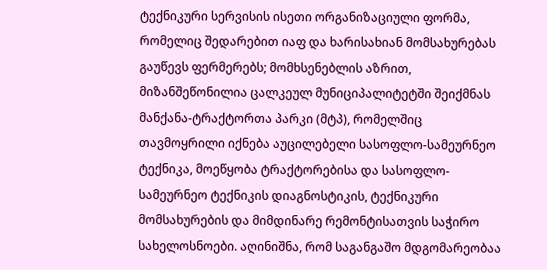ტექნიკური სერვისის ისეთი ორგანიზაციული ფორმა, რომელიც შედარებით იაფ და ხარისახიან მომსახურებას გაუწევს ფერმერებს; მომხსენებლის აზრით, მიზანშეწონილია ცალკეულ მუნიციპალიტეტში შეიქმნას მანქანა-ტრაქტორთა პარკი (მტპ), რომელშიც თავმოყრილი იქნება აუცილებელი სასოფლო-სამეურნეო ტექნიკა, მოეწყობა ტრაქტორებისა და სასოფლო-სამეურნეო ტექნიკის დიაგნოსტიკის, ტექნიკური მომსახურების და მიმდინარე რემონტისათვის საჭირო სახელოსნოები. აღინიშნა, რომ საგანგაშო მდგომარეობაა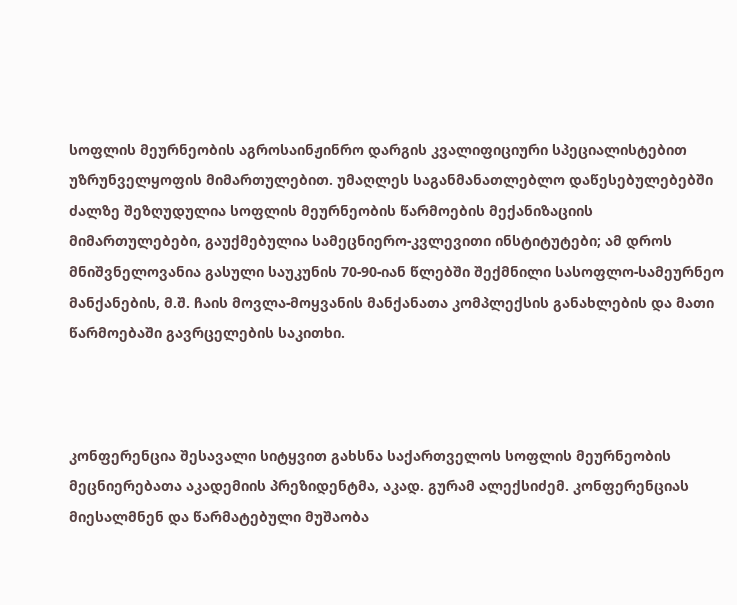სოფლის მეურნეობის აგროსაინჟინრო დარგის კვალიფიციური სპეციალისტებით უზრუნველყოფის მიმართულებით. უმაღლეს საგანმანათლებლო დაწესებულებებში ძალზე შეზღუდულია სოფლის მეურნეობის წარმოების მექანიზაციის მიმართულებები, გაუქმებულია სამეცნიერო-კვლევითი ინსტიტუტები; ამ დროს მნიშვნელოვანია გასული საუკუნის 70-90-იან წლებში შექმნილი სასოფლო-სამეურნეო მანქანების, მ.შ. ჩაის მოვლა-მოყვანის მანქანათა კომპლექსის განახლების და მათი წარმოებაში გავრცელების საკითხი.



კონფერენცია შესავალი სიტყვით გახსნა საქართველოს სოფლის მეურნეობის მეცნიერებათა აკადემიის პრეზიდენტმა, აკად. გურამ ალექსიძემ. კონფერენციას მიესალმნენ და წარმატებული მუშაობა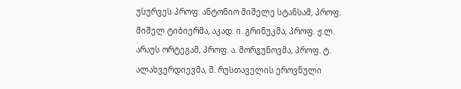უსურვეს პროფ. ანტონიო მიშელე სტანსამ, პროფ. მიშელ ტიბიერმა, აკად. ი. გრინუკმა, პროფ. ჟ.ლ. არაუს ორტეგამ, პროფ. ა. მორგუნოვმა, პროფ. ტ. ალახვერდიევმა, შ. რუსთაველის ეროვნული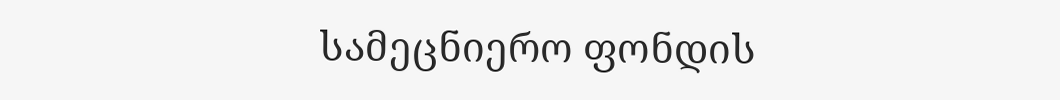სამეცნიერო ფონდის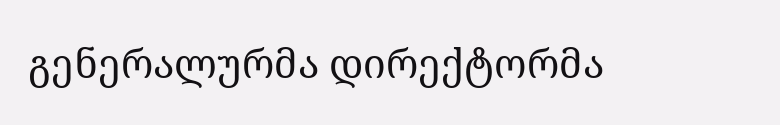გენერალურმა დირექტორმა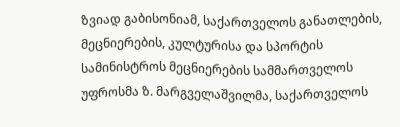ზვიად გაბისონიამ, საქართველოს განათლების, მეცნიერების, კულტურისა და სპორტის სამინისტროს მეცნიერების სამმართველოს უფროსმა ზ. მარგველაშვილმა, საქართველოს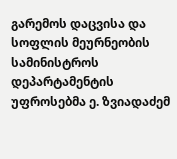გარემოს დაცვისა და სოფლის მეურნეობის სამინისტროს დეპარტამენტის უფროსებმა ე. ზვიადაძემ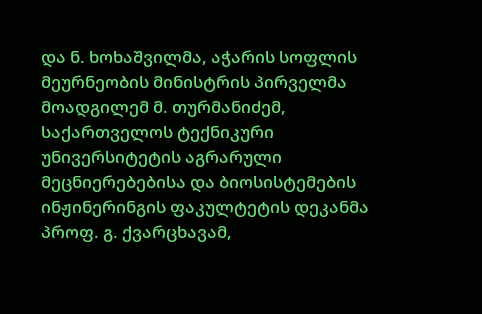და ნ. ხოხაშვილმა, აჭარის სოფლის მეურნეობის მინისტრის პირველმა მოადგილემ მ. თურმანიძემ, საქართველოს ტექნიკური უნივერსიტეტის აგრარული მეცნიერებებისა და ბიოსისტემების ინჟინერინგის ფაკულტეტის დეკანმა პროფ. გ. ქვარცხავამ,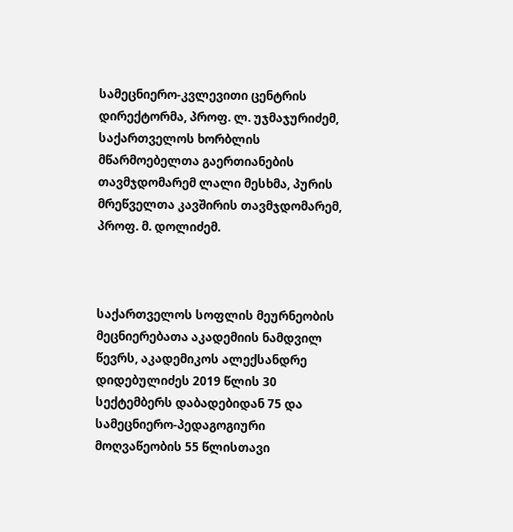სამეცნიერო-კვლევითი ცენტრის დირექტორმა, პროფ. ლ. უჯმაჯურიძემ, საქართველოს ხორბლის მწარმოებელთა გაერთიანების თავმჯდომარემ ლალი მესხმა, პურის მრეწველთა კავშირის თავმჯდომარემ, პროფ. მ. დოლიძემ.



საქართველოს სოფლის მეურნეობის მეცნიერებათა აკადემიის ნამდვილ წევრს, აკადემიკოს ალექსანდრე დიდებულიძეს 2019 წლის 30 სექტემბერს დაბადებიდან 75 და სამეცნიერო-პედაგოგიური მოღვაწეობის 55 წლისთავი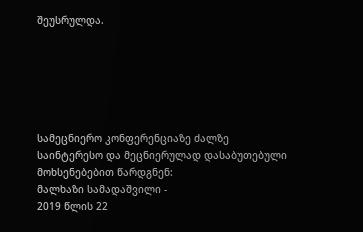შეუსრულდა.






სამეცნიერო კონფერენციაზე ძალზე საინტერესო და მეცნიერულად დასაბუთებული მოხსენებებით წარდგნენ:
მალხაზი სამადაშვილი -
2019 წლის 22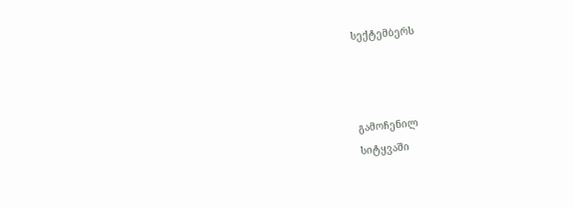სექტემბერს



გამოჩენილ
სიტყვაში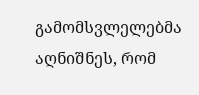გამომსვლელებმა აღნიშნეს, რომ